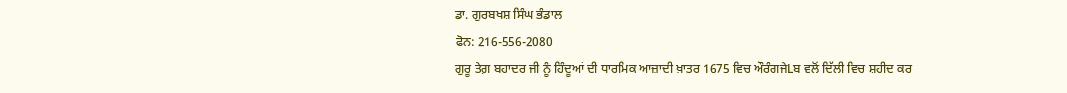ਡਾ. ਗੁਰਬਖਸ਼ ਸਿੰਘ ਭੰਡਾਲ
ਫੋਨ: 216-556-2080
ਗੁਰੂ ਤੇਗ਼ ਬਹਾਦਰ ਜੀ ਨੂੰ ਹਿੰਦੂਆਂ ਦੀ ਧਾਰਮਿਕ ਆਜ਼ਾਦੀ ਖ਼ਾਤਰ 1675 ਵਿਚ ਔਰੰਗਜੇLਬ ਵਲੋਂ ਦਿੱਲੀ ਵਿਚ ਸ਼ਹੀਦ ਕਰ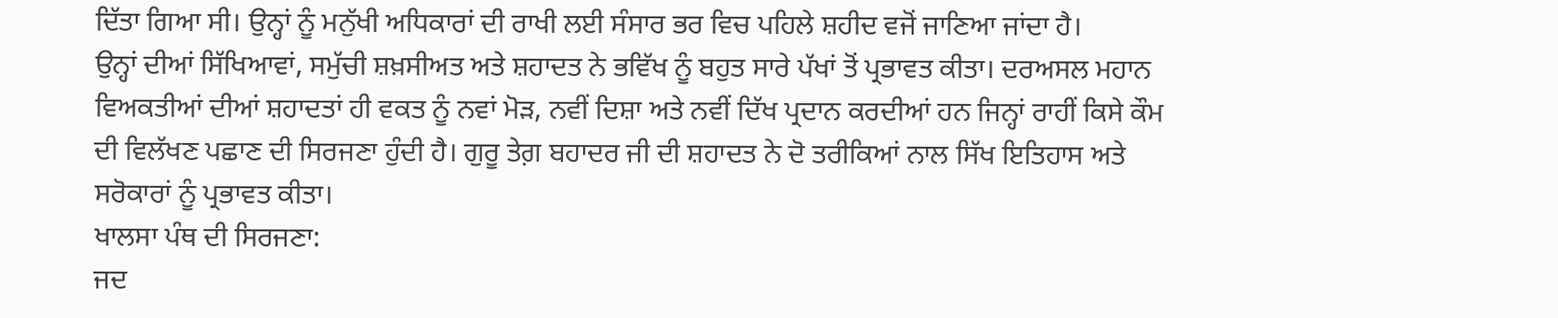ਦਿੱਤਾ ਗਿਆ ਸੀ। ਉਨ੍ਹਾਂ ਨੂੰ ਮਨੁੱਖੀ ਅਧਿਕਾਰਾਂ ਦੀ ਰਾਖੀ ਲਈ ਸੰਸਾਰ ਭਰ ਵਿਚ ਪਹਿਲੇ ਸ਼ਹੀਦ ਵਜੋਂ ਜਾਣਿਆ ਜਾਂਦਾ ਹੈ।
ਉਨ੍ਹਾਂ ਦੀਆਂ ਸਿੱਖਿਆਵਾਂ, ਸਮੁੱਚੀ ਸ਼ਖ਼ਸੀਅਤ ਅਤੇ ਸ਼ਹਾਦਤ ਨੇ ਭਵਿੱਖ ਨੂੰ ਬਹੁਤ ਸਾਰੇ ਪੱਖਾਂ ਤੋਂ ਪ੍ਰਭਾਵਤ ਕੀਤਾ। ਦਰਅਸਲ ਮਹਾਨ ਵਿਅਕਤੀਆਂ ਦੀਆਂ ਸ਼ਹਾਦਤਾਂ ਹੀ ਵਕਤ ਨੂੰ ਨਵਾਂ ਮੋੜ, ਨਵੀਂ ਦਿਸ਼ਾ ਅਤੇ ਨਵੀਂ ਦਿੱਖ ਪ੍ਰਦਾਨ ਕਰਦੀਆਂ ਹਨ ਜਿਨ੍ਹਾਂ ਰਾਹੀਂ ਕਿਸੇ ਕੌਮ ਦੀ ਵਿਲੱਖਣ ਪਛਾਣ ਦੀ ਸਿਰਜਣਾ ਹੁੰਦੀ ਹੈ। ਗੁਰੂ ਤੇਗ਼ ਬਹਾਦਰ ਜੀ ਦੀ ਸ਼ਹਾਦਤ ਨੇ ਦੋ ਤਰੀਕਿਆਂ ਨਾਲ ਸਿੱਖ ਇਤਿਹਾਸ ਅਤੇ ਸਰੋਕਾਰਾਂ ਨੂੰ ਪ੍ਰਭਾਵਤ ਕੀਤਾ।
ਖਾਲਸਾ ਪੰਥ ਦੀ ਸਿਰਜਣਾ:
ਜਦ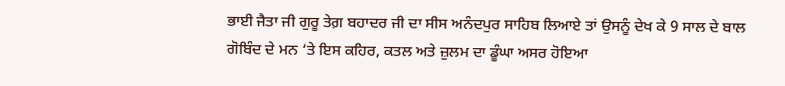ਭਾਈ ਜੈਤਾ ਜੀ ਗੁਰੂ ਤੇਗ਼ ਬਹਾਦਰ ਜੀ ਦਾ ਸੀਸ ਅਨੰਦਪੁਰ ਸਾਹਿਬ ਲਿਆਏ ਤਾਂ ਉਸਨੂੰ ਦੇਖ ਕੇ 9 ਸਾਲ ਦੇ ਬਾਲ ਗੋਬਿੰਦ ਦੇ ਮਨ ‘ਤੇ ਇਸ ਕਹਿਰ, ਕਤਲ ਅਤੇ ਜ਼ੁਲਮ ਦਾ ਡੂੰਘਾ ਅਸਰ ਹੋਇਆ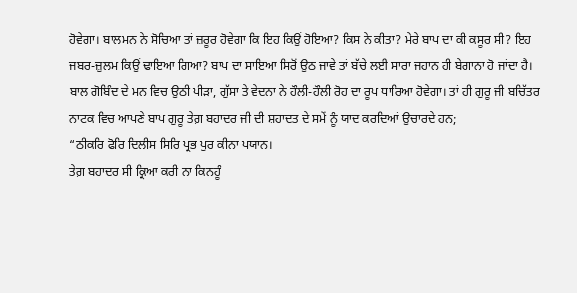ਹੋਵੇਗਾ। ਬਾਲਮਨ ਨੇ ਸੋਚਿਆ ਤਾਂ ਜ਼ਰੂਰ ਹੋਵੇਗਾ ਕਿ ਇਹ ਕਿਉਂ ਹੋਇਆ? ਕਿਸ ਨੇ ਕੀਤਾ? ਮੇਰੇ ਬਾਪ ਦਾ ਕੀ ਕਸੂਰ ਸੀ? ਇਹ ਜਬਰ-ਜ਼ੁਲਮ ਕਿਉਂ ਢਾਇਆ ਗਿਆ? ਬਾਪ ਦਾ ਸਾਇਆ ਸਿਰੋਂ ਉਠ ਜਾਵੇ ਤਾਂ ਬੱਚੇ ਲਈ ਸਾਰਾ ਜਹਾਨ ਹੀ ਬੇਗਾਨਾ ਹੋ ਜਾਂਦਾ ਹੈ। ਬਾਲ ਗੋਬਿੰਦ ਦੇ ਮਨ ਵਿਚ ਉਠੀ ਪੀੜਾ, ਗੁੱਸਾ ਤੇ ਵੇਦਨਾ ਨੇ ਹੌਲੀ-ਹੌਲੀ ਰੋਹ ਦਾ ਰੂਪ ਧਾਰਿਆ ਹੋਵੇਗਾ। ਤਾਂ ਹੀ ਗੁਰੂ ਜੀ ਬਚਿੱਤਰ ਨਾਟਕ ਵਿਚ ਆਪਣੇ ਬਾਪ ਗੁਰੂ ਤੇਗ਼ ਬਹਾਦਰ ਜੀ ਦੀ ਸ਼ਹਾਦਤ ਦੇ ਸਮੇਂ ਨੂੰ ਯਾਦ ਕਰਦਿਆਂ ਉਚਾਰਦੇ ਹਨ;
“ਠੀਕਰਿ ਫੋਰਿ ਦਿਲੀਸ ਸਿਰਿ ਪ੍ਰਭ ਪੁਰ ਕੀਨਾ ਪਯਾਨ।
ਤੇਗ਼ ਬਹਾਦਰ ਸੀ ਕ੍ਰਿਆ ਕਰੀ ਨਾ ਕਿਨਹੂੰ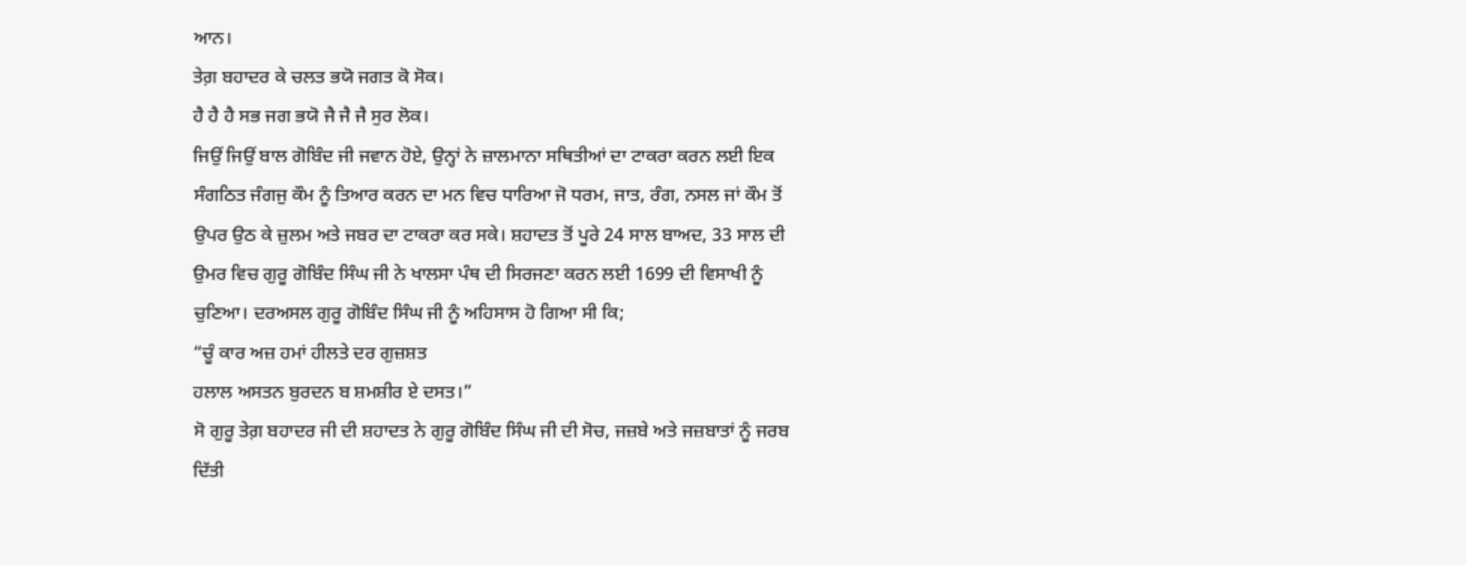ਆਨ।
ਤੇਗ਼ ਬਹਾਦਰ ਕੇ ਚਲਤ ਭਯੋ ਜਗਤ ਕੋ ਸੋਕ।
ਹੈ ਹੈ ਹੈ ਸਭ ਜਗ ਭਯੋ ਜੈ ਜੈ ਜੈ ਸੁਰ ਲੋਕ।
ਜਿਉਂ ਜਿਉਂ ਬਾਲ ਗੋਬਿੰਦ ਜੀ ਜਵਾਨ ਹੋਏ, ਉਨ੍ਹਾਂ ਨੇ ਜ਼ਾਲਮਾਨਾ ਸਥਿਤੀਆਂ ਦਾ ਟਾਕਰਾ ਕਰਨ ਲਈ ਇਕ ਸੰਗਠਿਤ ਜੰਗਜੁ ਕੌਮ ਨੂੰ ਤਿਆਰ ਕਰਨ ਦਾ ਮਨ ਵਿਚ ਧਾਰਿਆ ਜੋ ਧਰਮ, ਜਾਤ, ਰੰਗ, ਨਸਲ ਜਾਂ ਕੌਮ ਤੋਂ ਉਪਰ ਉਠ ਕੇ ਜ਼ੁਲਮ ਅਤੇ ਜਬਰ ਦਾ ਟਾਕਰਾ ਕਰ ਸਕੇ। ਸ਼ਹਾਦਤ ਤੋਂ ਪੂਰੇ 24 ਸਾਲ ਬਾਅਦ, 33 ਸਾਲ ਦੀ ਉਮਰ ਵਿਚ ਗੁਰੂ ਗੋਬਿੰਦ ਸਿੰਘ ਜੀ ਨੇ ਖਾਲਸਾ ਪੰਥ ਦੀ ਸਿਰਜਣਾ ਕਰਨ ਲਈ 1699 ਦੀ ਵਿਸਾਖੀ ਨੂੰ ਚੁਣਿਆ। ਦਰਅਸਲ ਗੁਰੂ ਗੋਬਿੰਦ ਸਿੰਘ ਜੀ ਨੂੰ ਅਹਿਸਾਸ ਹੋ ਗਿਆ ਸੀ ਕਿ;
“ਚੂੰ ਕਾਰ ਅਜ਼ ਹਮਾਂ ਹੀਲਤੇ ਦਰ ਗੁਜ਼ਸ਼ਤ
ਹਲਾਲ ਅਸਤਨ ਬੁਰਦਨ ਬ ਸ਼ਮਸ਼ੀਰ ਏ ਦਸਤ।”
ਸੋ ਗੁਰੂ ਤੇਗ਼ ਬਹਾਦਰ ਜੀ ਦੀ ਸ਼ਹਾਦਤ ਨੇ ਗੁਰੂ ਗੋਬਿੰਦ ਸਿੰਘ ਜੀ ਦੀ ਸੋਚ, ਜਜ਼ਬੇ ਅਤੇ ਜਜ਼ਬਾਤਾਂ ਨੂੰ ਜਰਬ ਦਿੱਤੀ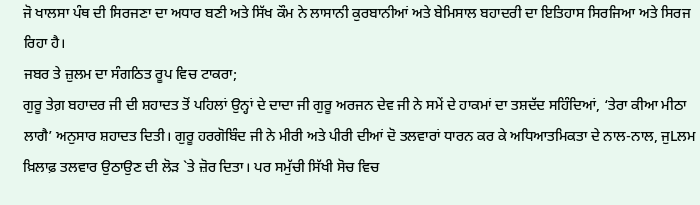ਜੋ ਖਾਲਸਾ ਪੰਥ ਦੀ ਸਿਰਜਣਾ ਦਾ ਅਧਾਰ ਬਣੀ ਅਤੇ ਸਿੱਖ ਕੌਮ ਨੇ ਲਾਸਾਨੀ ਕੁਰਬਾਨੀਆਂ ਅਤੇ ਬੇਮਿਸਾਲ ਬਹਾਦਰੀ ਦਾ ਇਤਿਹਾਸ ਸਿਰਜਿਆ ਅਤੇ ਸਿਰਜ ਰਿਹਾ ਹੈ।
ਜਬਰ ਤੇ ਜ਼ੁਲਮ ਦਾ ਸੰਗਠਿਤ ਰੂਪ ਵਿਚ ਟਾਕਰਾ;
ਗੁਰੂ ਤੇਗ਼ ਬਹਾਦਰ ਜੀ ਦੀ ਸ਼ਹਾਦਤ ਤੋਂ ਪਹਿਲਾਂ ਉਨ੍ਹਾਂ ਦੇ ਦਾਦਾ ਜੀ ਗੁਰੂ ਅਰਜਨ ਦੇਵ ਜੀ ਨੇ ਸਮੇਂ ਦੇ ਹਾਕਮਾਂ ਦਾ ਤਸ਼ਦੱਦ ਸਹਿੰਦਿਆਂ, ‘ਤੇਰਾ ਕੀਆ ਮੀਠਾ ਲਾਗੈ’ ਅਨੁਸਾਰ ਸ਼ਹਾਦਤ ਦਿਤੀ। ਗੁਰੂ ਹਰਗੋਬਿੰਦ ਜੀ ਨੇ ਮੀਰੀ ਅਤੇ ਪੀਰੀ ਦੀਆਂ ਦੋ ਤਲਵਾਰਾਂ ਧਾਰਨ ਕਰ ਕੇ ਅਧਿਆਤਮਿਕਤਾ ਦੇ ਨਾਲ-ਨਾਲ, ਜੁLਲਮ ਖ਼ਿਲਾਫ਼ ਤਲਵਾਰ ਉਠਾਉਣ ਦੀ ਲੋੜ `ਤੇ ਜ਼ੋਰ ਦਿਤਾ। ਪਰ ਸਮੁੱਚੀ ਸਿੱਖੀ ਸੋਚ ਵਿਚ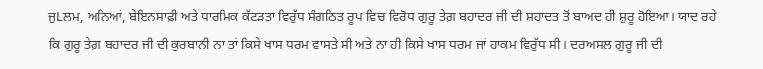ਜੁLਲਮ, ਅਨਿਆਂ, ਬੇਇਨਸਾਫ਼ੀ ਅਤੇ ਧਾਰਮਿਕ ਕੱਟੜਤਾ ਵਿਰੁੱਧ ਸੰਗਠਿਤ ਰੂਪ ਵਿਚ ਵਿਰੋਧ ਗੁਰੂ ਤੇਗ਼ ਬਹਾਦਰ ਜੀ ਦੀ ਸ਼ਹਾਦਤ ਤੋਂ ਬਾਅਦ ਹੀ ਸ਼ੁਰੂ ਹੋਇਆ। ਯਾਦ ਰਹੇ ਕਿ ਗੁਰੂ ਤੇਗ਼ ਬਹਾਦਰ ਜੀ ਦੀ ਕੁਰਬਾਨੀ ਨਾ ਤਾਂ ਕਿਸੇ ਖਾਸ ਧਰਮ ਵਾਸਤੇ ਸੀ ਅਤੇ ਨਾ ਹੀ ਕਿਸੇ ਖਾਸ ਧਰਮ ਜਾਂ ਹਾਕਮ ਵਿਰੁੱਧ ਸੀ। ਦਰਅਸਲ ਗੁਰੂ ਜੀ ਦੀ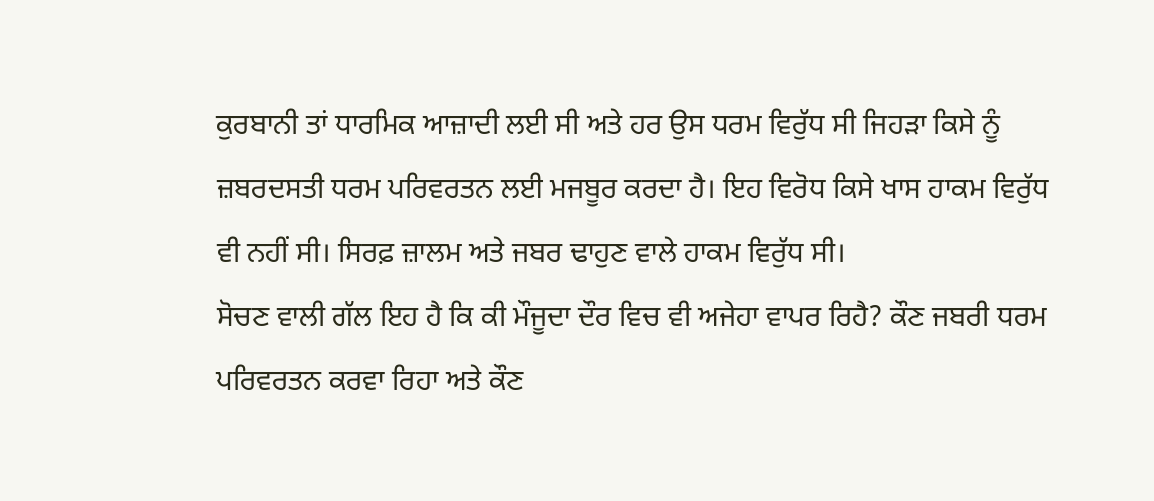ਕੁਰਬਾਨੀ ਤਾਂ ਧਾਰਮਿਕ ਆਜ਼ਾਦੀ ਲਈ ਸੀ ਅਤੇ ਹਰ ਉਸ ਧਰਮ ਵਿਰੁੱਧ ਸੀ ਜਿਹੜਾ ਕਿਸੇ ਨੂੰ ਜ਼ਬਰਦਸਤੀ ਧਰਮ ਪਰਿਵਰਤਨ ਲਈ ਮਜਬੂਰ ਕਰਦਾ ਹੈ। ਇਹ ਵਿਰੋਧ ਕਿਸੇ ਖਾਸ ਹਾਕਮ ਵਿਰੁੱਧ ਵੀ ਨਹੀਂ ਸੀ। ਸਿਰਫ਼ ਜ਼ਾਲਮ ਅਤੇ ਜਬਰ ਢਾਹੁਣ ਵਾਲੇ ਹਾਕਮ ਵਿਰੁੱਧ ਸੀ।
ਸੋਚਣ ਵਾਲੀ ਗੱਲ ਇਹ ਹੈ ਕਿ ਕੀ ਮੌਜੂਦਾ ਦੌਰ ਵਿਚ ਵੀ ਅਜੇਹਾ ਵਾਪਰ ਰਿਹੈ? ਕੌਣ ਜਬਰੀ ਧਰਮ ਪਰਿਵਰਤਨ ਕਰਵਾ ਰਿਹਾ ਅਤੇ ਕੌਣ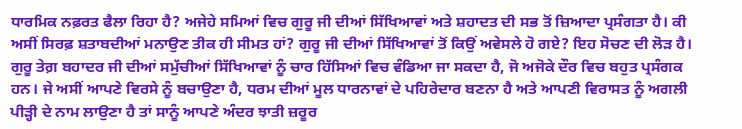ਧਾਰਮਿਕ ਨਫ਼ਰਤ ਫੈਲਾ ਰਿਹਾ ਹੈ? ਅਜੇਹੇ ਸਮਿਆਂ ਵਿਚ ਗੁਰੂ ਜੀ ਦੀਆਂ ਸਿੱਖਿਆਵਾਂ ਅਤੇ ਸ਼ਹਾਦਤ ਦੀ ਸਭ ਤੋਂ ਜ਼ਿਆਦਾ ਪ੍ਰਸੰਗਤਾ ਹੈ। ਕੀ ਅਸੀਂ ਸਿਰਫ਼ ਸ਼ਤਾਬਦੀਆਂ ਮਨਾਉਣ ਤੀਕ ਹੀ ਸੀਮਤ ਹਾਂ? ਗੁਰੂ ਜੀ ਦੀਆਂ ਸਿੱਖਿਆਵਾਂ ਤੋਂ ਕਿਉਂ ਅਵੇਸਲੇ ਹੋ ਗਏ? ਇਹ ਸੋਚਣ ਦੀ ਲੋੜ ਹੈ।
ਗੁਰੂ ਤੇਗ਼ ਬਹਾਦਰ ਜੀ ਦੀਆਂ ਸਮੁੱਚੀਆਂ ਸਿੱਖਿਆਵਾਂ ਨੂੰ ਚਾਰ ਹਿੱਸਿਆਂ ਵਿਚ ਵੰਡਿਆ ਜਾ ਸਕਦਾ ਹੈ, ਜੋ ਅਜੋਕੇ ਦੌਰ ਵਿਚ ਬਹੁਤ ਪ੍ਰਸੰਗਕ ਹਨ। ਜੇ ਅਸੀਂ ਆਪਣੇ ਵਿਰਸੇ ਨੂੰ ਬਚਾਉਣਾ ਹੈ, ਧਰਮ ਦੀਆਂ ਮੂਲ ਧਾਰਨਾਵਾਂ ਦੇ ਪਹਿਰੇਦਾਰ ਬਣਨਾ ਹੈ ਅਤੇ ਆਪਣੀ ਵਿਰਾਸਤ ਨੂੰ ਅਗਲੀ ਪੀੜ੍ਹੀ ਦੇ ਨਾਮ ਲਾਉਣਾ ਹੈ ਤਾਂ ਸਾਨੂੰ ਆਪਣੇ ਅੰਦਰ ਝਾਤੀ ਜ਼ਰੂਰ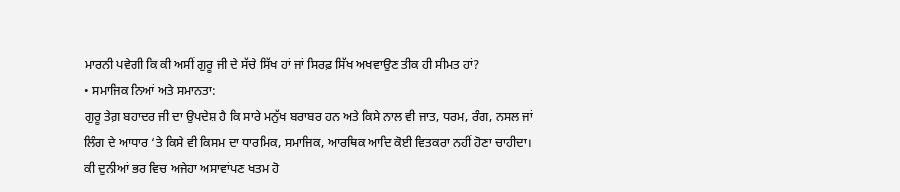ਮਾਰਨੀ ਪਵੇਗੀ ਕਿ ਕੀ ਅਸੀਂ ਗੁਰੂ ਜੀ ਦੇ ਸੱਚੇ ਸਿੱਖ ਹਾਂ ਜਾਂ ਸਿਰਫ਼ ਸਿੱਖ ਅਖਵਾਉਣ ਤੀਕ ਹੀ ਸੀਮਤ ਹਾਂ?
• ਸਮਾਜਿਕ ਨਿਆਂ ਅਤੇ ਸਮਾਨਤਾ:
ਗੁਰੂ ਤੇਗ਼ ਬਹਾਦਰ ਜੀ ਦਾ ਉਪਦੇਸ਼ ਹੈ ਕਿ ਸਾਰੇ ਮਨੁੱਖ ਬਰਾਬਰ ਹਨ ਅਤੇ ਕਿਸੇ ਨਾਲ ਵੀ ਜਾਤ, ਧਰਮ, ਰੰਗ, ਨਸਲ ਜਾਂ ਲਿੰਗ ਦੇ ਆਧਾਰ ‘ਤੇ ਕਿਸੇ ਵੀ ਕਿਸਮ ਦਾ ਧਾਰਮਿਕ, ਸਮਾਜਿਕ, ਆਰਥਿਕ ਆਦਿ ਕੋਈ ਵਿਤਕਰਾ ਨਹੀਂ ਹੋਣਾ ਚਾਹੀਦਾ। ਕੀ ਦੁਨੀਆਂ ਭਰ ਵਿਚ ਅਜੇਹਾ ਅਸਾਵਾਂਪਣ ਖਤਮ ਹੋ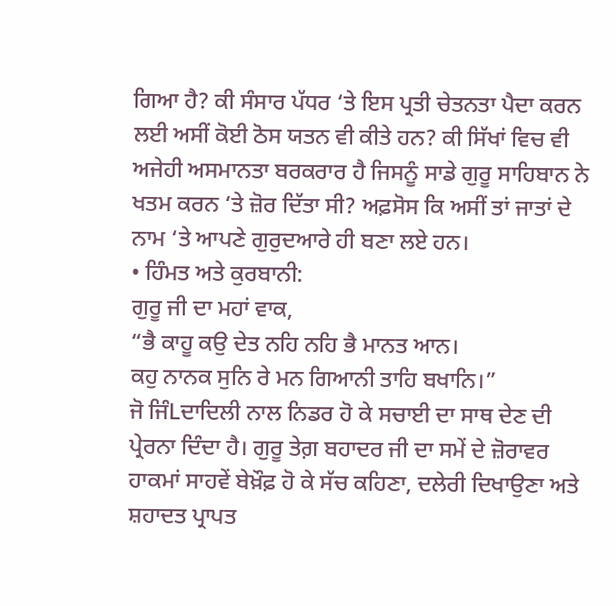ਗਿਆ ਹੈ? ਕੀ ਸੰਸਾਰ ਪੱਧਰ ‘ਤੇ ਇਸ ਪ੍ਰਤੀ ਚੇਤਨਤਾ ਪੈਦਾ ਕਰਨ ਲਈ ਅਸੀਂ ਕੋਈ ਠੋਸ ਯਤਨ ਵੀ ਕੀਤੇ ਹਨ? ਕੀ ਸਿੱਖਾਂ ਵਿਚ ਵੀ ਅਜੇਹੀ ਅਸਮਾਨਤਾ ਬਰਕਰਾਰ ਹੈ ਜਿਸਨੂੰ ਸਾਡੇ ਗੁਰੂ ਸਾਹਿਬਾਨ ਨੇ ਖਤਮ ਕਰਨ ‘ਤੇ ਜ਼ੋਰ ਦਿੱਤਾ ਸੀ? ਅਫ਼ਸੋਸ ਕਿ ਅਸੀਂ ਤਾਂ ਜਾਤਾਂ ਦੇ ਨਾਮ ‘ਤੇ ਆਪਣੇ ਗੁਰੁਦਆਰੇ ਹੀ ਬਣਾ ਲਏ ਹਨ।
• ਹਿੰਮਤ ਅਤੇ ਕੁਰਬਾਨੀ:
ਗੁਰੂ ਜੀ ਦਾ ਮਹਾਂ ਵਾਕ,
“ਭੈ ਕਾਹੂ ਕਉ ਦੇਤ ਨਹਿ ਨਹਿ ਭੈ ਮਾਨਤ ਆਨ।
ਕਹੁ ਨਾਨਕ ਸੁਨਿ ਰੇ ਮਨ ਗਿਆਨੀ ਤਾਹਿ ਬਖਾਨਿ।”
ਜੋ ਜਿੰLਦਾਦਿਲੀ ਨਾਲ ਨਿਡਰ ਹੋ ਕੇ ਸਚਾਈ ਦਾ ਸਾਥ ਦੇਣ ਦੀ ਪ੍ਰੇਰਨਾ ਦਿੰਦਾ ਹੈ। ਗੁਰੂ ਤੇਗ਼ ਬਹਾਦਰ ਜੀ ਦਾ ਸਮੇਂ ਦੇ ਜ਼ੋਰਾਵਰ ਹਾਕਮਾਂ ਸਾਹਵੇਂ ਬੇਖ਼ੌਫ਼ ਹੋ ਕੇ ਸੱਚ ਕਹਿਣਾ, ਦਲੇਰੀ ਦਿਖਾਉਣਾ ਅਤੇ ਸ਼ਹਾਦਤ ਪ੍ਰਾਪਤ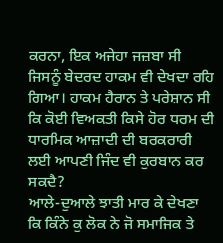ਕਰਨਾ, ਇਕ ਅਜੇਹਾ ਜਜ਼ਬਾ ਸੀ ਜਿਸਨੂੰ ਬੇਦਰਦ ਹਾਕਮ ਵੀ ਦੇਖਦਾ ਰਹਿ ਗਿਆ। ਹਾਕਮ ਹੈਰਾਨ ਤੇ ਪਰੇਸ਼ਾਨ ਸੀ ਕਿ ਕੋਈ ਵਿਅਕਤੀ ਕਿਸੇ ਹੋਰ ਧਰਮ ਦੀ ਧਾਰਮਿਕ ਆਜ਼ਾਦੀ ਦੀ ਬਰਕਰਾਰੀ ਲਈ ਆਪਣੀ ਜਿੰਦ ਵੀ ਕੁਰਬਾਨ ਕਰ ਸਕਦੈ?
ਆਲੇ-ਦੁਆਲੇ ਝਾਤੀ ਮਾਰ ਕੇ ਦੇਖਣਾ ਕਿ ਕਿੰਨੇ ਕੁ ਲੋਕ ਨੇ ਜੋ ਸਮਾਜਿਕ ਤੇ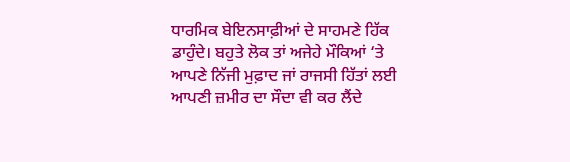ਧਾਰਮਿਕ ਬੇਇਨਸਾਫ਼ੀਆਂ ਦੇ ਸਾਹਮਣੇ ਹਿੱਕ ਡਾਹੁੰਦੇ। ਬਹੁਤੇ ਲੋਕ ਤਾਂ ਅਜੇਹੇ ਮੌਕਿਆਂ ‘ਤੇ ਆਪਣੇ ਨਿੱਜੀ ਮੁਫ਼ਾਦ ਜਾਂ ਰਾਜਸੀ ਹਿੱਤਾਂ ਲਈ ਆਪਣੀ ਜ਼ਮੀਰ ਦਾ ਸੌਦਾ ਵੀ ਕਰ ਲੈਂਦੇ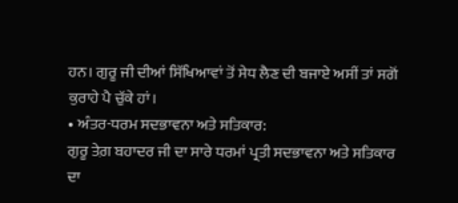ਹਨ। ਗੁਰੂ ਜੀ ਦੀਆਂ ਸਿੱਖਿਆਵਾਂ ਤੋਂ ਸੇਧ ਲੈਣ ਦੀ ਬਜਾਏ ਅਸੀਂ ਤਾਂ ਸਗੋਂ ਕੁਰਾਹੇ ਪੈ ਚੁੱਕੇ ਹਾਂ।
• ਅੰਤਰ-ਧਰਮ ਸਦਭਾਵਨਾ ਅਤੇ ਸਤਿਕਾਰ:
ਗੁਰੂ ਤੇਗ਼ ਬਹਾਦਰ ਜੀ ਦਾ ਸਾਰੇ ਧਰਮਾਂ ਪ੍ਰਤੀ ਸਦਭਾਵਨਾ ਅਤੇ ਸਤਿਕਾਰ ਦਾ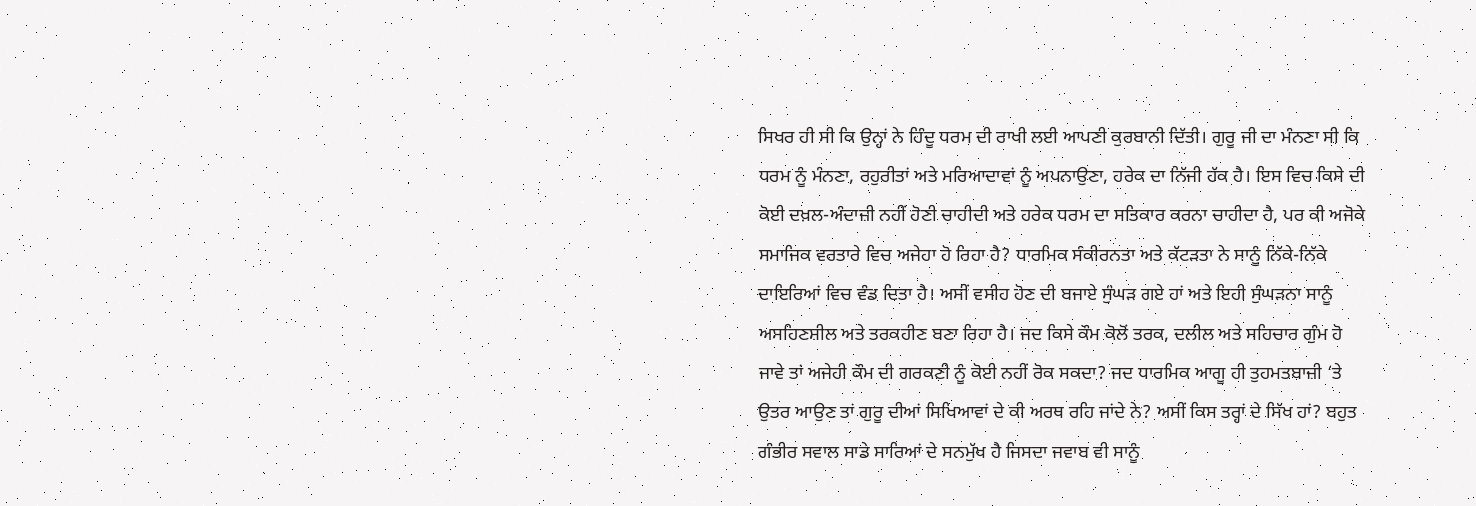ਸਿਖਰ ਹੀ ਸੀ ਕਿ ਉਨ੍ਹਾਂ ਨੇ ਹਿੰਦੂ ਧਰਮ ਦੀ ਰਾਖੀ ਲਈ ਆਪਣੀ ਕੁਰਬਾਨੀ ਦਿੱਤੀ। ਗੁਰੂ ਜੀ ਦਾ ਮੰਨਣਾ ਸੀ ਕਿ ਧਰਮ ਨੂੰ ਮੰਨਣਾ, ਰਹੁਰੀਤਾਂ ਅਤੇ ਮਰਿਆਦਾਵਾਂ ਨੂੰ ਅਪਨਾਉਣਾ, ਹਰੇਕ ਦਾ ਨਿੱਜੀ ਹੱਕ ਹੈ। ਇਸ ਵਿਚ ਕਿਸੇ ਦੀ ਕੋਈ ਦਖ਼ਲ-ਅੰਦਾਜ਼ੀ ਨਹੀਂ ਹੋਣੀ ਚਾਹੀਦੀ ਅਤੇ ਹਰੇਕ ਧਰਮ ਦਾ ਸਤਿਕਾਰ ਕਰਨਾ ਚਾਹੀਦਾ ਹੈ, ਪਰ ਕੀ ਅਜੋਕੇ ਸਮਾਜਿਕ ਵਰਤਾਰੇ ਵਿਚ ਅਜੇਹਾ ਹੋ ਰਿਹਾ ਹੈ? ਧਾਰਮਿਕ ਸੰਕੀਰਨਤਾ ਅਤੇ ਕੱਟੜਤਾ ਨੇ ਸਾਨੂੰ ਨਿੱਕੇ-ਨਿੱਕੇ ਦਾਇਰਿਆਂ ਵਿਚ ਵੰਡ ਦਿਤਾ ਹੈ। ਅਸੀਂ ਵਸੀਹ ਹੋਣ ਦੀ ਬਜਾਏ ਸੁੰਘੜ ਗਏ ਹਾਂ ਅਤੇ ਇਹੀ ਸੁੰਘੜਨਾ ਸਾਨੂੰ ਅਸਹਿਣਸ਼ੀਲ ਅਤੇ ਤਰਕਹੀਣ ਬਣਾ ਰਿਹਾ ਹੈ। ਜਦ ਕਿਸੇ ਕੌਮ ਕੋਲੋਂ ਤਰਕ, ਦਲੀਲ ਅਤੇ ਸਹਿਚਾਰ ਗੁੰਮ ਹੋ ਜਾਵੇ ਤਾਂ ਅਜੇਹੀ ਕੌਮ ਦੀ ਗਰਕਣੀ ਨੂੰ ਕੋਈ ਨਹੀਂ ਰੋਕ ਸਕਦਾ? ਜਦ ਧਾਰਮਿਕ ਆਗੂ ਹੀ ਤੁਹਮਤਬਾਜ਼ੀ ‘ਤੇ ਉਤਰ ਆਉਣ ਤਾਂ ਗੁਰੂ ਦੀਆਂ ਸਿਖਿਆਵਾਂ ਦੇ ਕੀ ਅਰਥ ਰਹਿ ਜਾਂਦੇ ਨੇ? ਅਸੀਂ ਕਿਸ ਤਰ੍ਹਾਂ ਦੇ ਸਿੱਖ ਹਾਂ? ਬਹੁਤ ਗੰਭੀਰ ਸਵਾਲ ਸਾਡੇ ਸਾਰਿਆਂ ਦੇ ਸਨਮੁੱਖ ਹੈ ਜਿਸਦਾ ਜਵਾਬ ਵੀ ਸਾਨੂੰ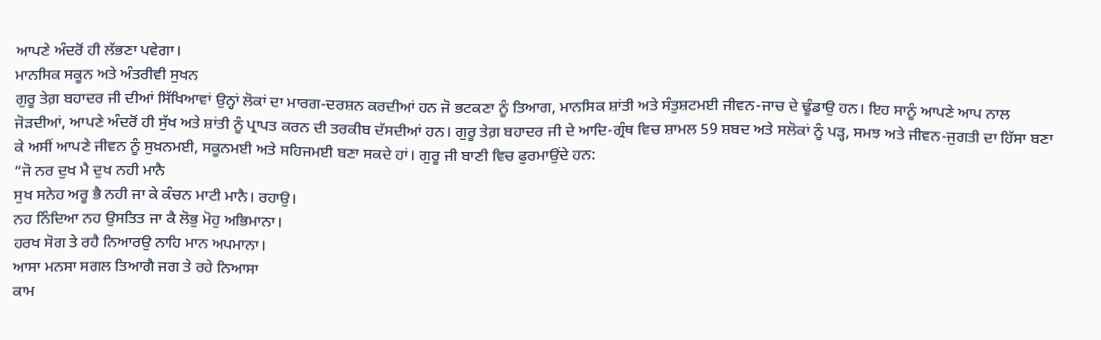ਆਪਣੇ ਅੰਦਰੋਂ ਹੀ ਲੱਭਣਾ ਪਵੇਗਾ।
ਮਾਨਸਿਕ ਸਕੂਨ ਅਤੇ ਅੰਤਰੀਵੀ ਸੁਖਨ
ਗੁਰੂ ਤੇਗ਼ ਬਹਾਦਰ ਜੀ ਦੀਆਂ ਸਿੱਖਿਆਵਾਂ ਉਨ੍ਹਾਂ ਲੋਕਾਂ ਦਾ ਮਾਰਗ-ਦਰਸ਼ਨ ਕਰਦੀਆਂ ਹਨ ਜੋ ਭਟਕਣਾ ਨੂੰ ਤਿਆਗ, ਮਾਨਸਿਕ ਸ਼ਾਂਤੀ ਅਤੇ ਸੰਤੁਸ਼ਟਮਈ ਜੀਵਨ-ਜਾਚ ਦੇ ਢੂੰਡਾਉ ਹਨ। ਇਹ ਸਾਨੂੰ ਆਪਣੇ ਆਪ ਨਾਲ ਜੋੜਦੀਆਂ, ਆਪਣੇ ਅੰਦਰੋਂ ਹੀ ਸੁੱਖ ਅਤੇ ਸ਼ਾਂਤੀ ਨੂੰ ਪ੍ਰਾਪਤ ਕਰਨ ਦੀ ਤਰਕੀਬ ਦੱਸਦੀਆਂ ਹਨ। ਗੁਰੂ ਤੇਗ਼ ਬਹਾਦਰ ਜੀ ਦੇ ਆਦਿ-ਗ੍ਰੰਥ ਵਿਚ ਸ਼ਾਮਲ 59 ਸ਼ਬਦ ਅਤੇ ਸਲੋਕਾਂ ਨੂੰ ਪੜ੍ਹ, ਸਮਝ ਅਤੇ ਜੀਵਨ-ਜੁਗਤੀ ਦਾ ਹਿੱਸਾ ਬਣਾ ਕੇ ਅਸੀਂ ਆਪਣੇ ਜੀਵਨ ਨੂੰ ਸੁਖ਼ਨਮਈ, ਸਕੂਨਮਈ ਅਤੇ ਸਹਿਜਮਈ ਬਣਾ ਸਕਦੇ ਹਾਂ। ਗੁਰੂ ਜੀ ਬਾਣੀ ਵਿਚ ਫੁਰਮਾਉਂਦੇ ਹਨ:
“ਜੋ ਨਰ ਦੁਖ ਮੈ ਦੁਖ ਨਹੀ ਮਾਨੈ
ਸੁਖ ਸਨੇਹ ਅਰੂ ਭੈ ਨਹੀ ਜਾ ਕੇ ਕੰਚਨ ਮਾਟੀ ਮਾਨੈ। ਰਹਾਉ।
ਨਹ ਨਿੰਦਿਆ ਨਹ ਉਸਤਿਤ ਜਾ ਕੈ ਲੋਭੁ ਮੋਹੁ ਅਭਿਮਾਨਾ।
ਹਰਖ ਸੋਗ ਤੇ ਰਹੈ ਨਿਆਰਉ ਨਾਹਿ ਮਾਨ ਅਪਮਾਨਾ।
ਆਸਾ ਮਨਸਾ ਸਗਲ ਤਿਆਗੈ ਜਗ ਤੇ ਰਹੇ ਨਿਆਸਾ
ਕਾਮ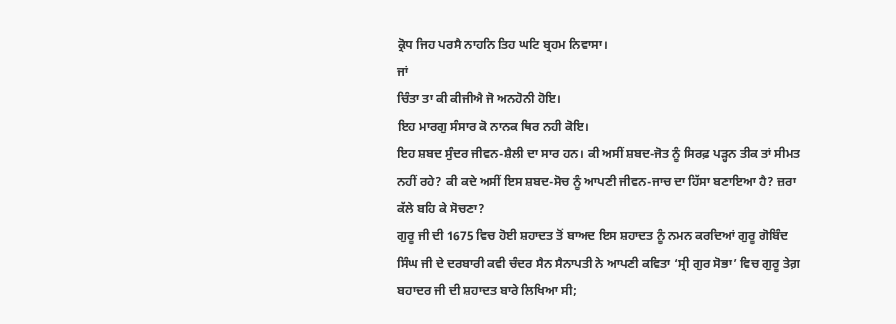ਕ੍ਰੋਧ ਜਿਹ ਪਰਸੈ ਨਾਹਨਿ ਤਿਹ ਘਟਿ ਬ੍ਰਹਮ ਨਿਵਾਸਾ।
ਜਾਂ
ਚਿੰਤਾ ਤਾ ਕੀ ਕੀਜੀਐ ਜੋ ਅਨਹੋਨੀ ਹੋਇ।
ਇਹ ਮਾਰਗੁ ਸੰਸਾਰ ਕੋ ਨਾਨਕ ਥਿਰ ਨਹੀ ਕੋਇ।
ਇਹ ਸ਼ਬਦ ਸੁੰਦਰ ਜੀਵਨ-ਸ਼ੈਲੀ ਦਾ ਸਾਰ ਹਨ। ਕੀ ਅਸੀਂ ਸ਼ਬਦ-ਜੋਤ ਨੂੰ ਸਿਰਫ਼ ਪੜ੍ਹਨ ਤੀਕ ਤਾਂ ਸੀਮਤ ਨਹੀਂ ਰਹੇ? ਕੀ ਕਦੇ ਅਸੀਂ ਇਸ ਸ਼ਬਦ-ਸੋਚ ਨੂੰ ਆਪਣੀ ਜੀਵਨ-ਜਾਚ ਦਾ ਹਿੱਸਾ ਬਣਾਇਆ ਹੈ? ਜ਼ਰਾ ਕੱਲੇ ਬਹਿ ਕੇ ਸੋਚਣਾ?
ਗੁਰੂ ਜੀ ਦੀ 1675 ਵਿਚ ਹੋਈ ਸ਼ਹਾਦਤ ਤੋਂ ਬਾਅਦ ਇਸ ਸ਼ਹਾਦਤ ਨੂੰ ਨਮਨ ਕਰਦਿਆਂ ਗੁਰੂ ਗੋਬਿੰਦ ਸਿੰਘ ਜੀ ਦੇ ਦਰਬਾਰੀ ਕਵੀ ਚੰਦਰ ਸੈਨ ਸੈਨਾਪਤੀ ਨੇ ਆਪਣੀ ਕਵਿਤਾ ‘ਸ੍ਰੀ ਗੁਰ ਸੋਭਾ’ ਵਿਚ ਗੁਰੂ ਤੇਗ਼ ਬਹਾਦਰ ਜੀ ਦੀ ਸ਼ਹਾਦਤ ਬਾਰੇ ਲਿਖਿਆ ਸੀ;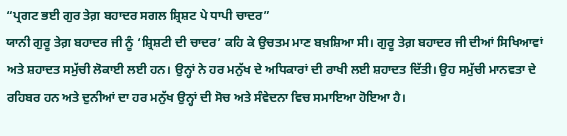“ਪ੍ਰਗਟ ਭਈ ਗੁਰ ਤੇਗ਼ ਬਹਾਦਰ ਸਗਲ ਸ਼੍ਰਿਸ਼ਟ ਪੇ ਧਾਪੀ ਚਾਦਰ”
ਯਾਨੀ ਗੁਰੂ ਤੇਗ਼ ਬਹਾਦਰ ਜੀ ਨੂੰ ‘ਸ਼੍ਰਿਸ਼ਟੀ ਦੀ ਚਾਦਰ’ ਕਹਿ ਕੇ ਉਚਤਮ ਮਾਣ ਬਖ਼ਸ਼ਿਆ ਸੀ। ਗੁਰੂ ਤੇਗ਼ ਬਹਾਦਰ ਜੀ ਦੀਆਂ ਸਿਖਿਆਵਾਂ ਅਤੇ ਸ਼ਹਾਦਤ ਸਮੁੱਚੀ ਲੋਕਾਈ ਲਈ ਹਨ। ਉਨ੍ਹਾਂ ਨੇ ਹਰ ਮਨੁੱਖ ਦੇ ਅਧਿਕਾਰਾਂ ਦੀ ਰਾਖੀ ਲਈ ਸ਼ਹਾਦਤ ਦਿੱਤੀ। ਉਹ ਸਮੁੱਚੀ ਮਾਨਵਤਾ ਦੇ ਰਹਿਬਰ ਹਨ ਅਤੇ ਦੁਨੀਆਂ ਦਾ ਹਰ ਮਨੁੱਖ ਉਨ੍ਹਾਂ ਦੀ ਸੋਚ ਅਤੇ ਸੰਵੇਦਨਾ ਵਿਚ ਸਮਾਇਆ ਹੋਇਆ ਹੈ।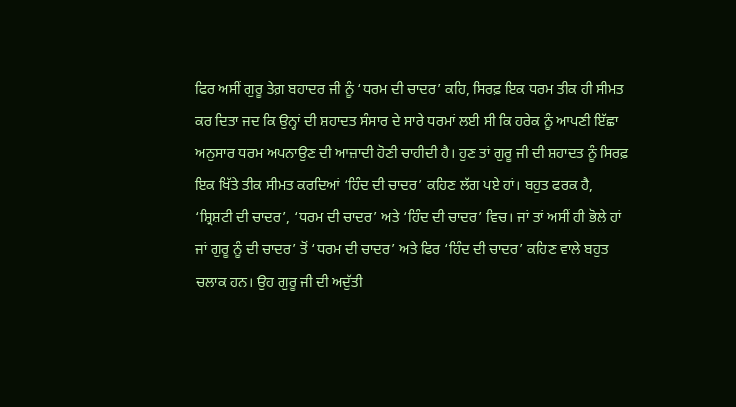ਫਿਰ ਅਸੀਂ ਗੁਰੂ ਤੇਗ਼ ਬਹਾਦਰ ਜੀ ਨੂੰ ‘ਧਰਮ ਦੀ ਚਾਦਰ’ ਕਹਿ, ਸਿਰਫ਼ ਇਕ ਧਰਮ ਤੀਕ ਹੀ ਸੀਮਤ ਕਰ ਦਿਤਾ ਜਦ ਕਿ ਉਨ੍ਹਾਂ ਦੀ ਸ਼ਹਾਦਤ ਸੰਸਾਰ ਦੇ ਸਾਰੇ ਧਰਮਾਂ ਲਈ ਸੀ ਕਿ ਹਰੇਕ ਨੂੰ ਆਪਣੀ ਇੱਛਾ ਅਨੁਸਾਰ ਧਰਮ ਅਪਨਾਉਣ ਦੀ ਆਜ਼ਾਦੀ ਹੋਣੀ ਚਾਹੀਦੀ ਹੈ। ਹੁਣ ਤਾਂ ਗੁਰੂ ਜੀ ਦੀ ਸ਼ਹਾਦਤ ਨੂੰ ਸਿਰਫ਼ ਇਕ ਖਿੱਤੇ ਤੀਕ ਸੀਮਤ ਕਰਦਿਆਂ ‘ਹਿੰਦ ਦੀ ਚਾਦਰ’ ਕਹਿਣ ਲੱਗ ਪਏ ਹਾਂ। ਬਹੁਤ ਫਰਕ ਹੈ, ‘ਸ਼੍ਰਿਸ਼ਟੀ ਦੀ ਚਾਦਰ’, ‘ਧਰਮ ਦੀ ਚਾਦਰ’ ਅਤੇ ‘ਹਿੰਦ ਦੀ ਚਾਦਰ’ ਵਿਚ। ਜਾਂ ਤਾਂ ਅਸੀਂ ਹੀ ਭੋਲੇ ਹਾਂ ਜਾਂ ਗੁਰੂ ਨੂੰ ਦੀ ਚਾਦਰ’ ਤੋਂ ‘ਧਰਮ ਦੀ ਚਾਦਰ’ ਅਤੇ ਫਿਰ ‘ਹਿੰਦ ਦੀ ਚਾਦਰ’ ਕਹਿਣ ਵਾਲੇ ਬਹੁਤ ਚਲਾਕ ਹਨ। ਉਹ ਗੁਰੂ ਜੀ ਦੀ ਅਦੁੱਤੀ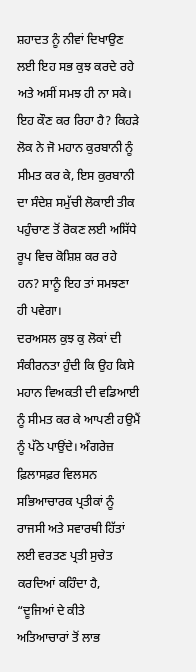ਸ਼ਹਾਦਤ ਨੂੰ ਨੀਵਾਂ ਦਿਖਾਉਣ ਲਈ ਇਹ ਸਭ ਕੁਝ ਕਰਦੇ ਰਹੇ ਅਤੇ ਅਸੀਂ ਸਮਝ ਹੀ ਨਾ ਸਕੇ। ਇਹ ਕੌਣ ਕਰ ਰਿਹਾ ਹੈ? ਕਿਹੜੇ ਲੋਕ ਨੇ ਜੋ ਮਹਾਨ ਕੁਰਬਾਨੀ ਨੂੰ ਸੀਮਤ ਕਰ ਕੇ, ਇਸ ਕੁਰਬਾਨੀ ਦਾ ਸੰਦੇਸ਼ ਸਮੁੱਚੀ ਲੋਕਾਈ ਤੀਕ ਪਹੁੰਚਾਣ ਤੋਂ ਰੋਕਣ ਲਈ ਅਸਿੱਧੇ ਰੂਪ ਵਿਚ ਕੋਸ਼ਿਸ਼ ਕਰ ਰਹੇ ਹਨ? ਸਾਨੂੰ ਇਹ ਤਾਂ ਸਮਝਣਾ ਹੀ ਪਵੇਗਾ।
ਦਰਅਸਲ ਕੁਝ ਕੁ ਲੋਕਾਂ ਦੀ ਸੰਕੀਰਨਤਾ ਹੁੰਦੀ ਕਿ ਉਹ ਕਿਸੇ ਮਹਾਨ ਵਿਅਕਤੀ ਦੀ ਵਡਿਆਈ ਨੂੰ ਸੀਮਤ ਕਰ ਕੇ ਆਪਣੀ ਹਉਮੈਂ ਨੂੰ ਪੱਠੇ ਪਾਉਂਦੇ। ਅੰਗਰੇਜ਼ ਫ਼ਿਲਾਸਫ਼ਰ ਵਿਲਸਨ ਸਭਿਆਚਾਰਕ ਪ੍ਰਤੀਕਾਂ ਨੂੰ ਰਾਜਸੀ ਅਤੇ ਸਵਾਰਥੀ ਹਿੱਤਾਂ ਲਈ ਵਰਤਣ ਪ੍ਰਤੀ ਸੁਚੇਤ ਕਰਦਿਆਂ ਕਹਿੰਦਾ ਹੈ, “ਦੂਜਿਆਂ ਦੇ ਕੀਤੇ ਅਤਿਆਚਾਰਾਂ ਤੋਂ ਲਾਭ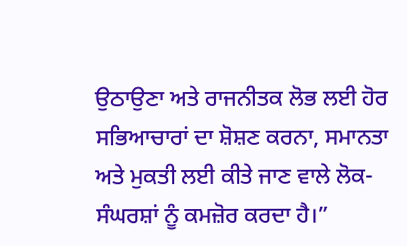ਉਠਾਉਣਾ ਅਤੇ ਰਾਜਨੀਤਕ ਲੋਭ ਲਈ ਹੋਰ ਸਭਿਆਚਾਰਾਂ ਦਾ ਸ਼ੋਸ਼ਣ ਕਰਨਾ, ਸਮਾਨਤਾ ਅਤੇ ਮੁਕਤੀ ਲਈ ਕੀਤੇ ਜਾਣ ਵਾਲੇ ਲੋਕ-ਸੰਘਰਸ਼ਾਂ ਨੂੰ ਕਮਜ਼ੋਰ ਕਰਦਾ ਹੈ।”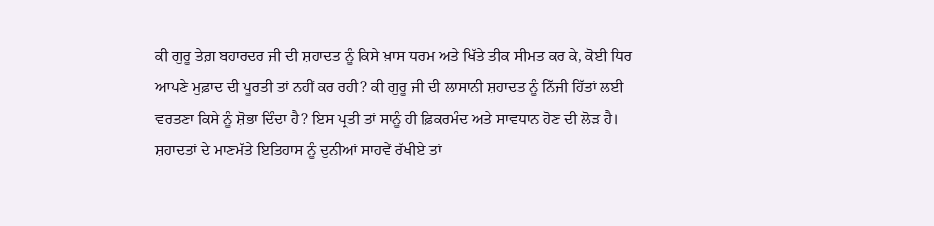ਕੀ ਗੁਰੂ ਤੇਗ਼ ਬਹਾਰਦਰ ਜੀ ਦੀ ਸ਼ਹਾਦਤ ਨੂੰ ਕਿਸੇ ਖ਼ਾਸ ਧਰਮ ਅਤੇ ਖਿੱਤੇ ਤੀਕ ਸੀਮਤ ਕਰ ਕੇ, ਕੋਈ ਧਿਰ ਆਪਣੇ ਮੁਫ਼ਾਦ ਦੀ ਪੂਰਤੀ ਤਾਂ ਨਹੀਂ ਕਰ ਰਹੀ? ਕੀ ਗੁਰੂ ਜੀ ਦੀ ਲਾਸਾਨੀ ਸ਼ਹਾਦਤ ਨੂੰ ਨਿੱਜੀ ਹਿੱਤਾਂ ਲਈ ਵਰਤਣਾ ਕਿਸੇ ਨੂੰ ਸ਼ੋਭਾ ਦਿੰਦਾ ਹੈ? ਇਸ ਪ੍ਰਤੀ ਤਾਂ ਸਾਨੂੰ ਹੀ ਫ਼ਿਕਰਮੰਦ ਅਤੇ ਸਾਵਧਾਨ ਹੋਣ ਦੀ ਲੋੜ ਹੈ। ਸ਼ਹਾਦਤਾਂ ਦੇ ਮਾਣਮੱਤੇ ਇਤਿਹਾਸ ਨੂੰ ਦੁਨੀਆਂ ਸਾਹਵੇਂ ਰੱਖੀਏ ਤਾਂ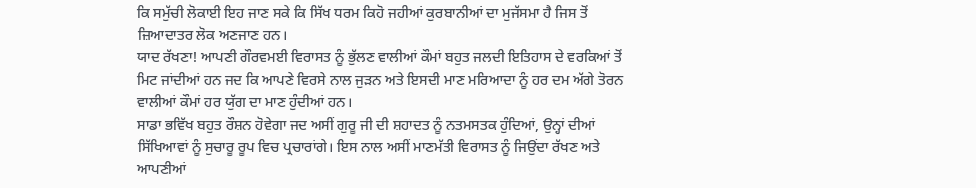ਕਿ ਸਮੁੱਚੀ ਲੋਕਾਈ ਇਹ ਜਾਣ ਸਕੇ ਕਿ ਸਿੱਖ ਧਰਮ ਕਿਹੋ ਜਹੀਆਂ ਕੁਰਬਾਨੀਆਂ ਦਾ ਮੁਜੱਸਮਾ ਹੈ ਜਿਸ ਤੋਂ ਜ਼ਿਆਦਾਤਰ ਲੋਕ ਅਣਜਾਣ ਹਨ।
ਯਾਦ ਰੱਖਣਾ! ਆਪਣੀ ਗੌਰਵਮਈ ਵਿਰਾਸਤ ਨੂੰ ਭੁੱਲਣ ਵਾਲੀਆਂ ਕੌਮਾਂ ਬਹੁਤ ਜਲਦੀ ਇਤਿਹਾਸ ਦੇ ਵਰਕਿਆਂ ਤੋਂ ਮਿਟ ਜਾਂਦੀਆਂ ਹਨ ਜਦ ਕਿ ਆਪਣੇ ਵਿਰਸੇ ਨਾਲ ਜੁੜਨ ਅਤੇ ਇਸਦੀ ਮਾਣ ਮਰਿਆਦਾ ਨੂੰ ਹਰ ਦਮ ਅੱਗੇ ਤੋਰਨ ਵਾਲੀਆਂ ਕੌਮਾਂ ਹਰ ਯੁੱਗ ਦਾ ਮਾਣ ਹੁੰਦੀਆਂ ਹਨ।
ਸਾਡਾ ਭਵਿੱਖ ਬਹੁਤ ਰੌਸ਼ਨ ਹੋਵੇਗਾ ਜਦ ਅਸੀਂ ਗੁਰੂ ਜੀ ਦੀ ਸ਼ਹਾਦਤ ਨੂੰ ਨਤਮਸਤਕ ਹੁੰਦਿਆਂ, ਉਨ੍ਹਾਂ ਦੀਆਂ ਸਿੱਖਿਆਵਾਂ ਨੂੰ ਸੁਚਾਰੂ ਰੂਪ ਵਿਚ ਪ੍ਰਚਾਰਾਂਗੇ। ਇਸ ਨਾਲ ਅਸੀਂ ਮਾਣਮੱਤੀ ਵਿਰਾਸਤ ਨੂੰ ਜਿਉਂਦਾ ਰੱਖਣ ਅਤੇ ਆਪਣੀਆਂ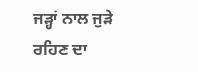ਜੜ੍ਹਾਂ ਨਾਲ ਜੁੜੇ ਰਹਿਣ ਦਾ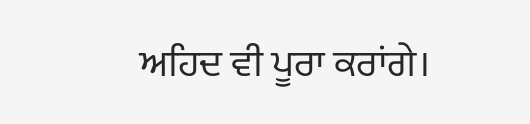ਅਹਿਦ ਵੀ ਪੂਰਾ ਕਰਾਂਗੇ।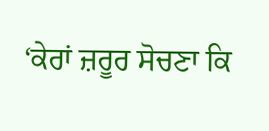‘ਕੇਰਾਂ ਜ਼ਰੂਰ ਸੋਚਣਾ ਕਿ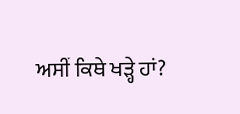ਅਸੀਂ ਕਿਥੇ ਖੜ੍ਹੇ ਹਾਂ?